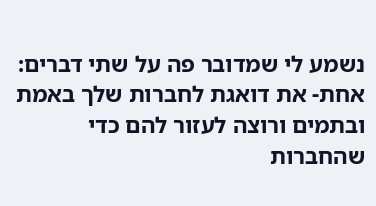נשמע לי שמדובר פה על שתי דברים:
אחת- את דואגת לחברות שלך באמת ובתמים ורוצה לעזור להם כדי שהחברות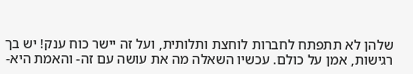שלהן לא תתפתח לחברות לוחצת ותלותית, ועל זה יישר כוח ענק! יש בך רגישות, אמן על כולם. עכשיו השאלה מה את עושה עם זה- והאמת היא-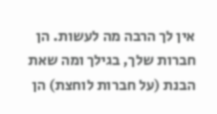אין לך הרבה מה לעשות. הן חברות שלך, בגילך ומה שאת הבנת (על חברות לוחצת) הן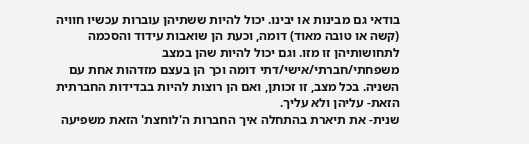בודאי גם מבינות או יבינו. יכול להיות ששתיהן עוברות עכשיו חוויה (קשה או טובה מאוד) דומה, וכעת הן שואבות עידוד והסכמה לתחושותיהן זו מזו. וגם יכול להיות שהן במצב משפחתי/חברתי/אישי/דתי דומה וכך הן בעצם מזדהות אחת עם השניה. בכל מצב, זו זכותן, ואם הן רוצות להיות בבדידות החברתית הזאת- עליהן ולא עליך.
שנית- את תיארת בהתחלה איך החברות ה'לוחצת' הזאת משפיעה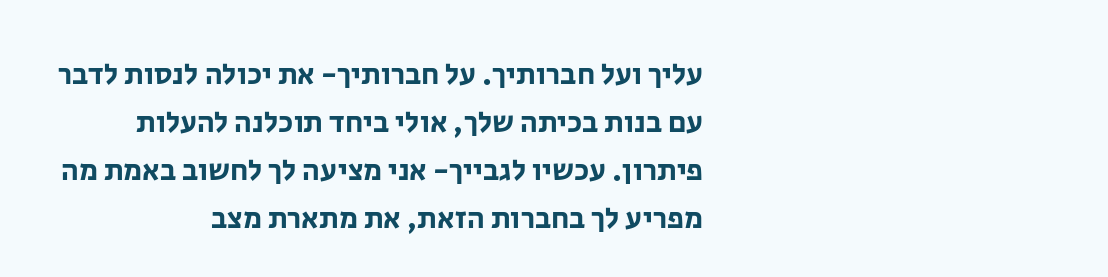עליך ועל חברותיך. על חברותיך- את יכולה לנסות לדבר עם בנות בכיתה שלך, אולי ביחד תוכלנה להעלות פיתרון. עכשיו לגבייך- אני מציעה לך לחשוב באמת מה מפריע לך בחברות הזאת, את מתארת מצב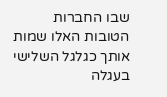שבו החברות הטובות האלו שמות אותך כגלגל השלישי בעגלה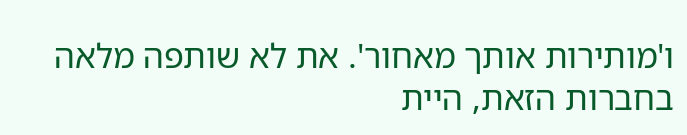ו'מותירות אותך מאחור'. את לא שותפה מלאה בחברות הזאת, היית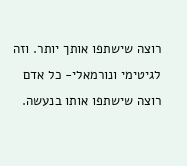רוצה שישתפו אותך יותר. וזה לגיטימי ונורמאלי- כל אדם רוצה שישתפו אותו בנעשה.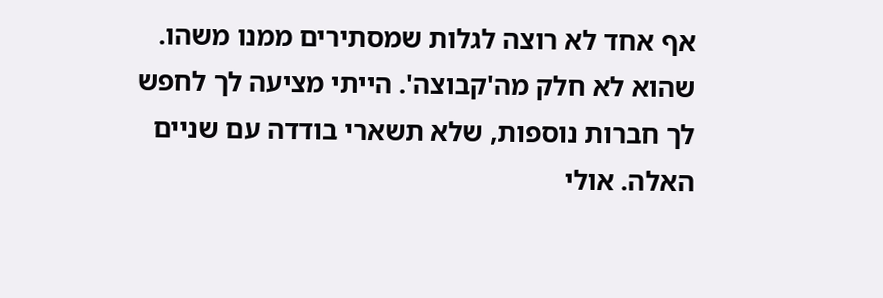אף אחד לא רוצה לגלות שמסתירים ממנו משהו. שהוא לא חלק מה'קבוצה'. הייתי מציעה לך לחפש לך חברות נוספות, שלא תשארי בודדה עם שניים האלה. אולי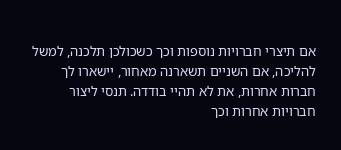אם תיצרי חברויות נוספות וכך כשכולכן תלכנה, למשל להליכה, אם השניים תשארנה מאחור, יישארו לך חברות אחרות, את לא תהיי בודדה. תנסי ליצור חברויות אחרות וכך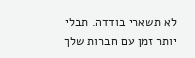לא תשארי בודדה. תבלי יותר זמן עם חברות שלך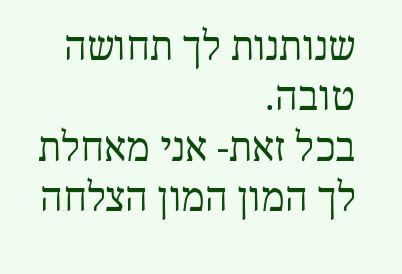שנותנות לך תחושה טובה.
בכל זאת- אני מאחלת לך המון המון הצלחה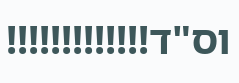וס"ד!!!!!!!!!!!!!